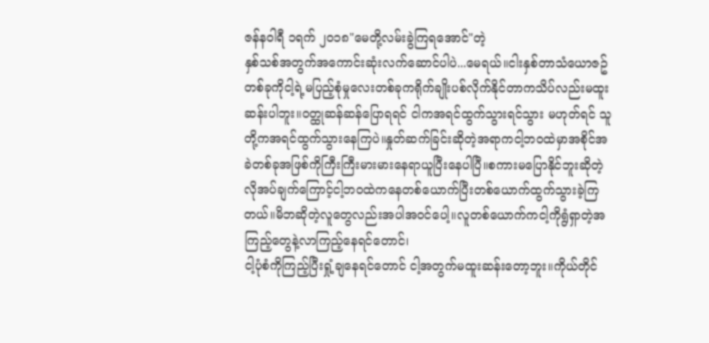ဇန်နဝါရီ ၁ရက် ၂၀၁၈"မေတို့လမ်းခွဲကြရအောင်"တဲ့
နှစ်သစ်အတွက်အကောင်းဆုံးလက်ဆောင်ပါပဲ...မေရယ်။ငါးနှစ်တာသံယောဇဥ်တစ်ခုကိုငါ့ရဲ့မပြည့်စုံမှုလေးတစ်ခုကရိုက်ချိုးပစ်လိုက်နိုင်တာကသိပ်လည်းမထူးဆန်းပါဘူး။ဝတ္ထုဆန်ဆန်ပြောရရင် ငါကအရင်ထွက်သွားရင်သွား မဟုတ်ရင် သူတို့ကအရင်ထွက်သွားနေကြပဲ။နှုတ်ဆက်ခြင်းဆိုတဲ့အရာကငါ့ဘဝထဲမှာအစိုင်အခဲတစ်ခုအဖြစ်ကိုကြီးကြီးမားမားနေရာယူပြီးနေပါပြီ။စကားမပြောနိုင်ဘူးဆိုတဲ့လိုအပ်ချက်ကြောင့်ငါ့ဘဝထဲကနေတစ်ယောက်ပြီးတစ်ယောက်ထွက်သွားခဲ့ကြတယ်။မိဘဆိုတဲ့လူတွေလည်းအပါအဝင်ပေါ့။လူတစ်ယောက်ကငါ့ကိုရွံရှာတဲ့အကြည့်တွေနဲ့လာကြည့်နေရင်တောင်၊
ငါ့ပုံစံကိုကြည့်ပြီးရှုံ့ချနေရင်တောင် ငါ့အတွက်မထူးဆန်းတော့ဘူး။ကိုယ်တိုင်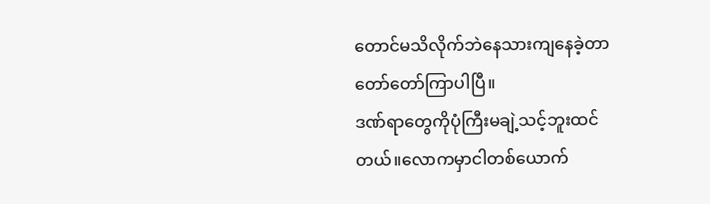တောင်မသိလိုက်ဘဲနေသားကျနေခဲ့တာတော်တော်ကြာပါပြီ။
ဒဏ်ရာတွေကိုပုံကြီးမချဲ့သင့်ဘူးထင်တယ်။လောကမှာငါတစ်ယောက်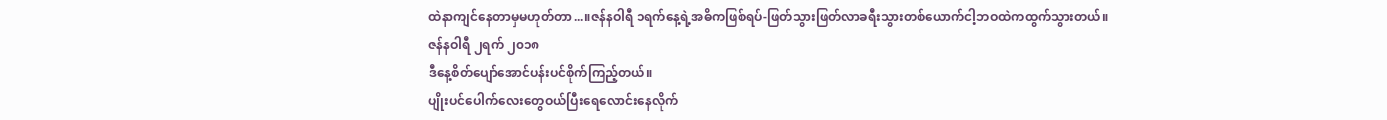ထဲနာကျင်နေတာမှမဟုတ်တာ...။ဇန်နဝါရီ ၁ရက်နေ့ရဲ့အဓိကဖြစ်ရပ်-ဖြတ်သွားဖြတ်လာခရီးသွားတစ်ယောက်ငါ့ဘဝထဲကထွက်သွားတယ်။
ဇန်နဝါရီ ၂ရက် ၂၀၁၈
ဒီနေ့စိတ်ပျော်အောင်ပန်းပင်စိုက်ကြည့်တယ်။
ပျိုးပင်ပေါက်လေးတွေဝယ်ပြီးရေလောင်းနေလိုက်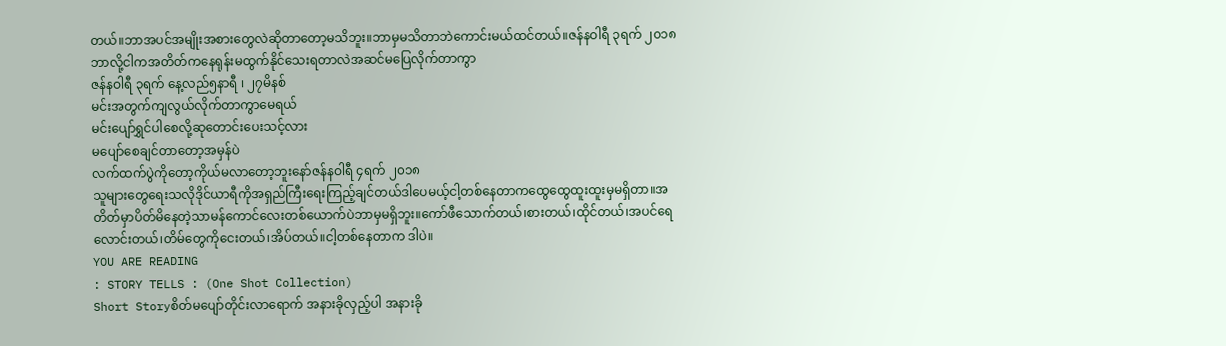တယ်။ဘာအပင်အမျိုးအစားတွေလဲဆိုတာတော့မသိဘူး။ဘာမှမသိတာဘဲကောင်းမယ်ထင်တယ်။ဇန်နဝါရီ ၃ရက် ၂၀၁၈
ဘာလို့ငါကအတိတ်ကနေရုန်းမထွက်နိုင်သေးရတာလဲအဆင်မပြေလိုက်တာကွာ
ဇန်နဝါရီ ၃ရက် နေ့လည်၅နာရီ ၊ ၂၇မိနစ်
မင်းအတွက်ကျလွယ်လိုက်တာကွာမေရယ်
မင်းပျော်ရွှင်ပါစေလို့ဆုတောင်းပေးသင့်လား
မပျော်စေချင်တာတော့အမှန်ပဲ
လက်ထက်ပွဲကိုတော့ကိုယ်မလာတော့ဘူးနော်ဇန်နဝါရီ ၄ရက် ၂၀၁၈
သူများတွေရေးသလိုဒိုင်ယာရီကိုအရှည်ကြီးရေးကြည့်ချင်တယ်ဒါပေမယ့်ငါ့တစ်နေတာကထွေထွေထူးထူးမှမရှိတာ။အတိတ်မှာပိတ်မိနေတဲ့သာမန်ကောင်လေးတစ်ယောက်ပဲဘာမှမရှိဘူး။ကော်ဖီသောက်တယ်၊စားတယ်၊ထိုင်တယ်၊အပင်ရေလောင်းတယ်၊တိမ်တွေကိုငေးတယ်၊အိပ်တယ်။ငါ့တစ်နေတာက ဒါပဲ။
YOU ARE READING
: STORY TELLS : (One Shot Collection)
Short Storyစိတ်မပျော်တိုင်းလာရောက် အနားခိုလှည့်ပါ အနားခို